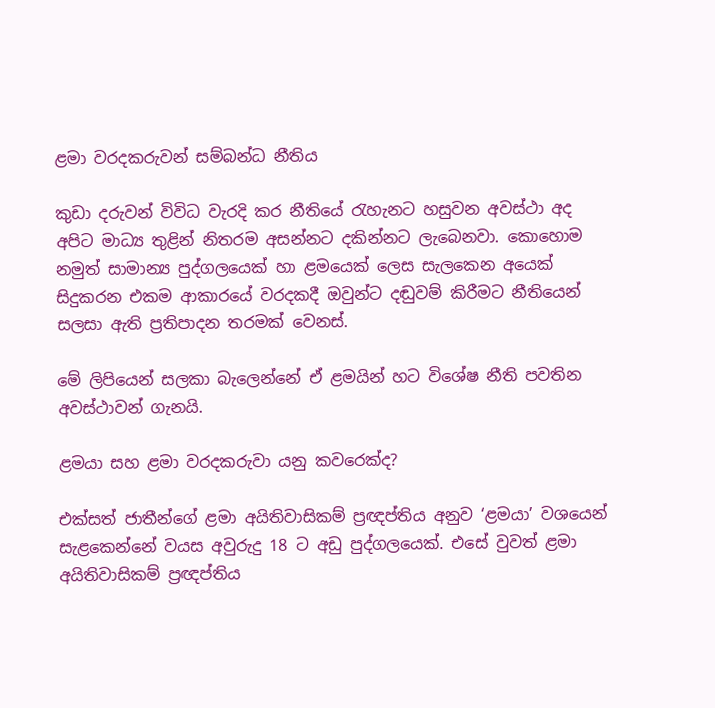ළමා වරදකරුවන් සම්බන්ධ නීතිය

කුඩා දරුවන් විවිධ වැරදි කර නීතියේ රැහැනට හසුවන අවස්ථා අද අපිට මාධ්‍ය තුළින් නිතරම අසන්නට දකින්නට ලැබෙනවා. කොහොම නමුත් සාමාන්‍ය පුද්ගලයෙක් හා ළමයෙක් ලෙස සැලකෙන අයෙක් සිදුකරන එකම ආකාරයේ වරදකදී ඔවුන්ට දඬුවම් කිරීමට නීතියෙන් සලසා ඇති ප්‍රතිපාදන තරමක් වෙනස්.

මේ ලිපියෙන් සලකා බැලෙන්නේ ඒ ළමයින් හට විශේෂ නීති පවතින අවස්ථාවන් ගැනයි.

ළමයා සහ ළමා වරදකරුවා යනු කවරෙක්ද?

එක්සත් ජාතීන්ගේ ළමා අයිතිවාසිකම් ප්‍රඥප්තිය අනුව ‘ළමයා’ වශයෙන් සැළකෙන්නේ වයස අවුරුදු 18 ට අඩු පුද්ගලයෙක්. එසේ වුවත් ළමා අයිතිවාසිකම් ප්‍රඥප්තිය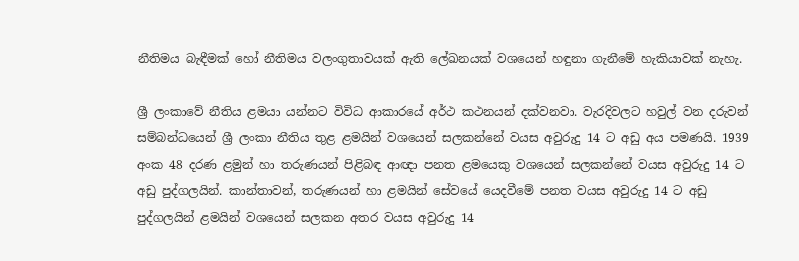නීතිමය බැඳීමක් හෝ නීතිමය වලංගුතාවයක් ඇති ලේඛනයක් වශයෙන් හඳුනා ගැනීමේ හැකියාවක් නැහැ.

ශ්‍රී ලංකාවේ නීතිය ළමයා යන්නට විවිධ ආකාරයේ අර්ථ කථනයන් දක්වනවා. වැරදිවලට හවුල් වන දරුවන් සම්බන්ධයෙන් ශ්‍රී ලංකා නීතිය තුළ ළමයින් වශයෙන් සලකන්නේ වයස අවුරුදු 14 ට අඩු අය පමණයි. 1939 අංක 48 දරණ ළමුන් හා තරුණයන් පිළිබඳ ආඥා පනත ළමයෙකු වශයෙන් සලකන්නේ වයස අවුරුදු 14 ට අඩු පුද්ගලයින්. කාන්තාවන්, තරුණයන් හා ළමයින් සේවයේ යෙදවීමේ පනත වයස අවුරුදු 14 ට අඩු පුද්ගලයින් ළමයින් වශයෙන් සලකන අතර වයස අවුරුදු 14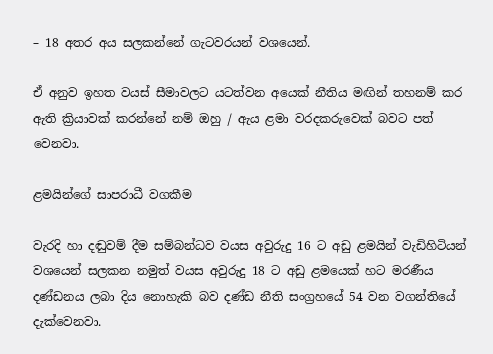– 18 අතර අය සලකන්නේ ගැටවරයන් වශයෙන්.

ඒ අනුව ඉහත වයස් සීමාවලට යටත්වන අයෙක් නීතිය මඟින් තහනම් කර ඇති ක්‍රියාවක් කරන්නේ නම් ඔහු / ඇය ළමා වරදකරුවෙක් බවට පත් වෙනවා.

ළමයින්ගේ සාපරාධී වගකීම

වැරදි හා දඬුවම් දීම සම්බන්ධව වයස අවුරුදු 16 ට අඩු ළමයින් වැඩිහිටියන් වශයෙන් සලකන නමුත් වයස අවුරුදු 18 ට අඩු ළමයෙක් හට මරණීය දණ්ඩනය ලබා දිය නොහැකි බව දණ්ඩ නීති සංග්‍රහයේ 54 වන වගන්තියේ දැක්වෙනවා.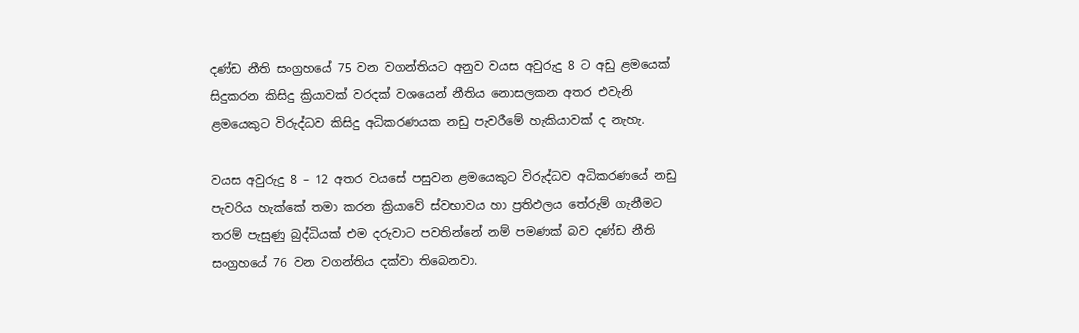දණ්ඩ නීති සංග්‍රහයේ 75 වන වගන්තියට අනුව වයස අවුරුදු 8 ට අඩු ළමයෙක් සිදුකරන කිසිදු ක්‍රියාවක් වරදක් වශයෙන් නීතිය නොසලකන අතර එවැනි ළමයෙකුට විරුද්ධව කිසිදු අධිකරණයක නඩු පැවරීමේ හැකියාවක් ද නැහැ.

වයස අවුරුදු 8 – 12 අතර වයසේ පසුවන ළමයෙකුට විරුද්ධව අධිකරණයේ නඩු පැවරිය හැක්කේ තමා කරන ක්‍රියාවේ ස්වභාවය හා ප්‍රතිඵලය තේරුම් ගැනීමට තරම් පැසුණු බුද්ධියක් එම දරුවාට පවතින්නේ නම් පමණක් බව දණ්ඩ නීති සංග්‍රහයේ 76 වන වගන්තිය දක්වා තිබෙනවා.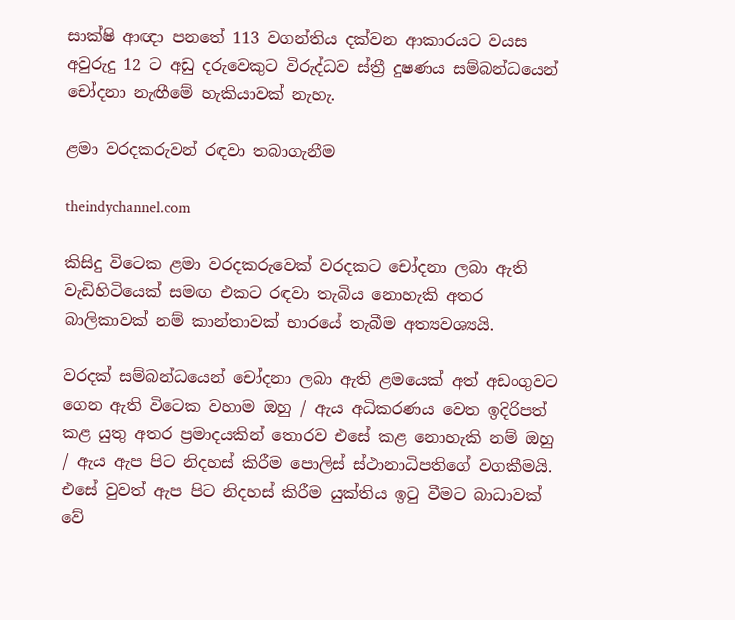සාක්ෂි ආඥා පනතේ 113 වගන්තිය දක්වන ආකාරයට වයස අවුරුදු 12 ට අඩු දරුවෙකුට විරුද්ධව ස්ත්‍රී දුෂණය සම්බන්ධයෙන් චෝදනා නැඟීමේ හැකියාවක් නැහැ.

ළමා වරදකරුවන් රඳවා තබාගැනීම

theindychannel.com

කිසිදු විටෙක ළමා වරදකරුවෙක් වරදකට චෝදනා ලබා ඇති වැඩිහිටියෙක් සමඟ එකට රඳවා තැබිය නොහැකි අතර බාලිකාවක් නම් කාන්තාවක් භාරයේ තැබීම අත්‍යවශ්‍යයි.

වරදක් සම්බන්ධයෙන් චෝදනා ලබා ඇති ළමයෙක් අත් අඩංගුවට ගෙන ඇති විටෙක වහාම ඔහු / ඇය අධිකරණය වෙත ඉදිරිපත් කළ යුතු අතර ප්‍රමාදයකින් තොරව එසේ කළ නොහැකි නම් ඔහු / ඇය ඇප පිට නිදහස් කිරීම පොලිස් ස්ථානාධිපතිගේ වගකීමයි. එසේ වුවත් ඇප පිට නිදහස් කිරීම යුක්තිය ඉටු වීමට බාධාවක් වේ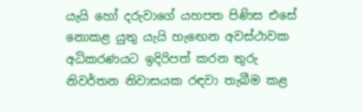යැයි හෝ දරුවාගේ යහපත පිණිස එසේ නොකළ යුතු යැයි හැඟෙන අවස්ථාවක අධිකරණයට ඉදිරිපත් කරන තුරු නිවර්තන නිවාසයක රඳවා තැබීම කළ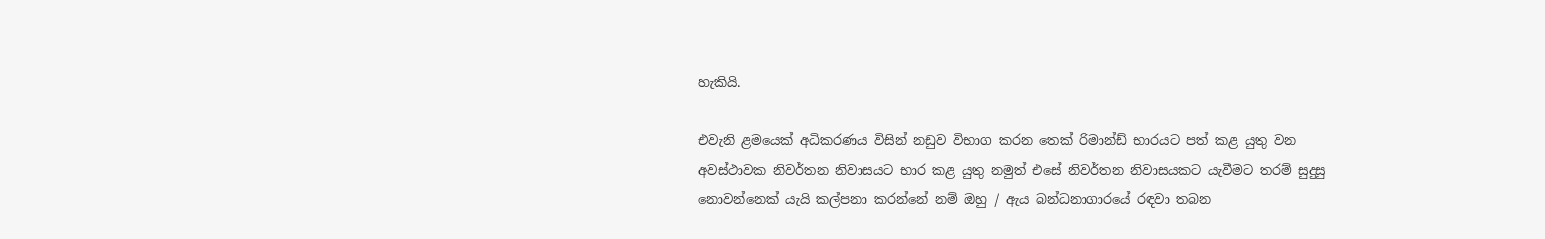හැකියි.

එවැනි ළමයෙක් අධිකරණය විසින් නඩුව විභාග කරන තෙක් රිමාන්ඩ් භාරයට පත් කළ යුතු වන අවස්ථාවක නිවර්තන නිවාසයට භාර කළ යුතු නමුත් එසේ නිවර්තන නිවාසයකට යැවීමට තරම් සුදුසු නොවන්නෙක් යැයි කල්පනා කරන්නේ නම් ඔහු / ඇය බන්ධනාගාරයේ රඳවා තබන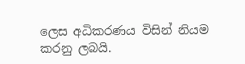ලෙස අධිකරණය විසින් නියම කරනු ලබයි.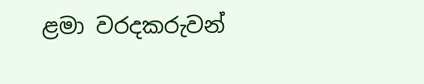ළමා වරදකරුවන්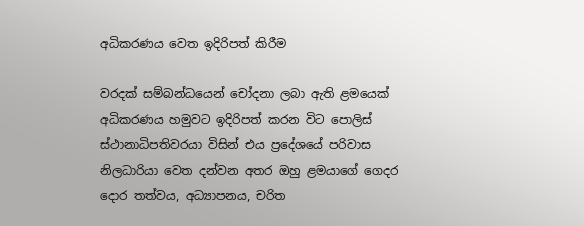අධිකරණය වෙත ඉදිරිපත් කිරීම

වරදක් සම්බන්ධයෙන් චෝදනා ලබා ඇති ළමයෙක් අධිකරණය හමුවට ඉදිරිපත් කරන විට පොලිස් ස්ථානාධිපතිවරයා විසින් එය ප්‍රදේශයේ පරිවාස නිලධාරියා වෙත දන්වන අතර ඔහු ළමයාගේ ගෙදර දොර තත්වය, අධ්‍යාපනය, චරිත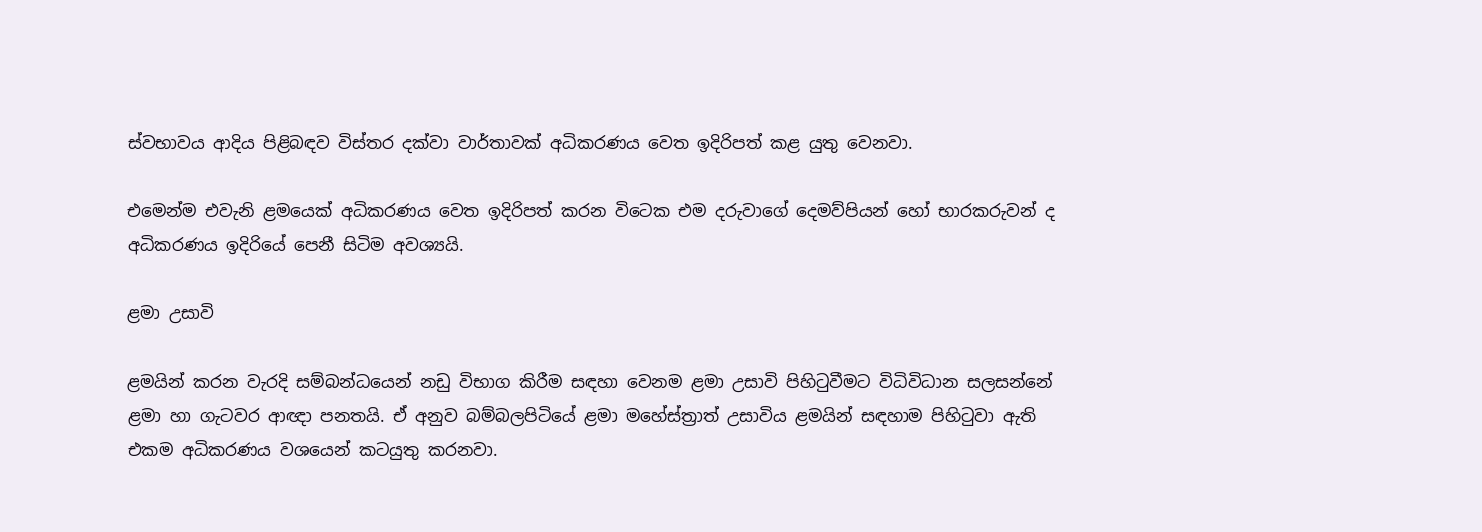ස්වභාවය ආදිය පිළිබඳව විස්තර දක්වා වාර්තාවක් අධිකරණය වෙත ඉදිරිපත් කළ යුතු වෙනවා.

එමෙන්ම එවැනි ළමයෙක් අධිකරණය වෙත ඉදිරිපත් කරන විටෙක එම දරුවාගේ දෙමව්පියන් හෝ භාරකරුවන් ද අධිකරණය ඉදිරියේ පෙනී සිටිම අවශ්‍යයි.

ළමා උසාවි

ළමයින් කරන වැරදි සම්බන්ධයෙන් නඩු විභාග කිරීම සඳහා වෙනම ළමා උසාවි පිහිටුවීමට විධිවිධාන සලසන්නේ ළමා හා ගැටවර ආඥා පනතයි. ඒ අනුව බම්බලපිටියේ ළමා මහේස්ත්‍රාත් උසාවිය ළමයින් සඳහාම පිහිටුවා ඇති එකම අධිකරණය වශයෙන් කටයුතු කරනවා.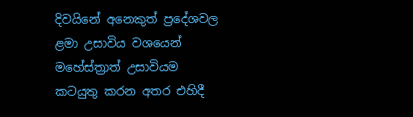දිවයිනේ අනෙකුත් ප්‍රදේශවල ළමා උසාවිය වශයෙන් මහේස්ත්‍රාත් උසාවියම කටයුතු කරන අතර එහිදී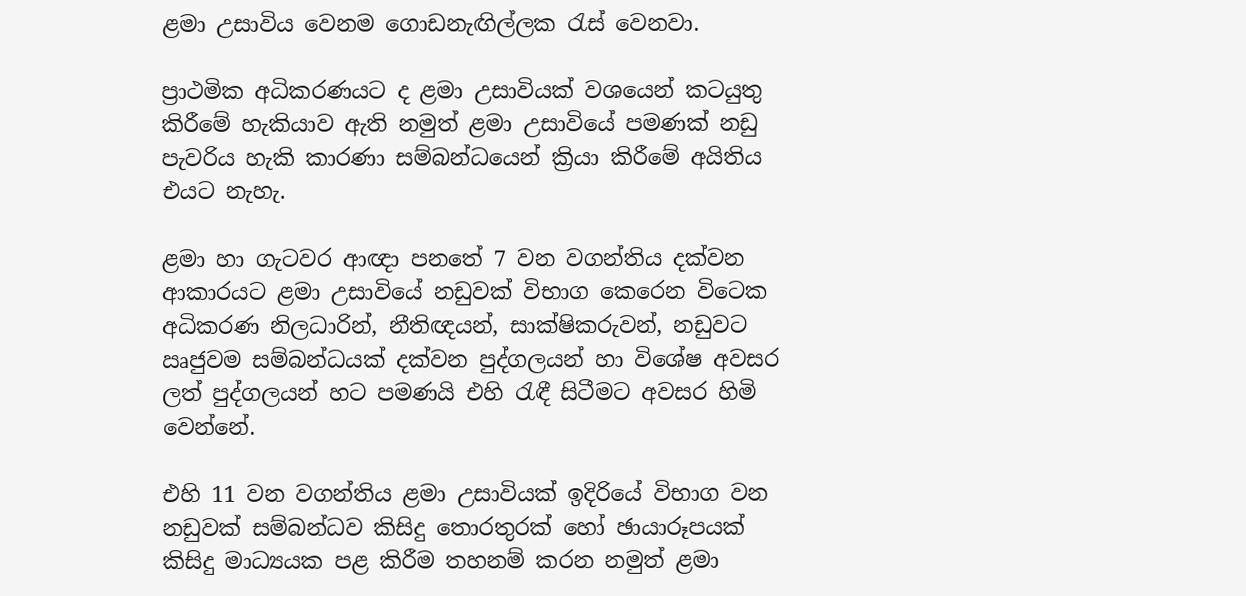ළමා උසාවිය වෙනම ගොඩනැඟිල්ලක රැස් වෙනවා.

ප්‍රාථමික අධිකරණයට ද ළමා උසාවියක් වශයෙන් කටයුතු කිරීමේ හැකියාව ඇති නමුත් ළමා උසාවියේ පමණක් නඩු පැවරිය හැකි කාරණා සම්බන්ධයෙන් ක්‍රියා කිරීමේ අයිතිය එයට නැහැ.

ළමා හා ගැටවර ආඥා පනතේ 7 වන වගන්තිය දක්වන ආකාරයට ළමා උසාවියේ නඩුවක් විභාග කෙරෙන විටෙක අධිකරණ නිලධාරින්, නීතිඥයන්, සාක්ෂිකරුවන්, නඩුවට ඍජුවම සම්බන්ධයක් දක්වන පුද්ගලයන් හා විශේෂ අවසර ලත් පුද්ගලයන් හට පමණයි එහි රැඳී සිටීමට අවසර හිමි වෙන්නේ.

එහි 11 වන වගන්තිය ළමා උසාවියක් ඉදිරියේ විභාග වන නඩුවක් සම්බන්ධව කිසිදු තොරතුරක් හෝ ඡායාරූපයක් කිසිදු මාධ්‍යයක පළ කිරීම තහනම් කරන නමුත් ළමා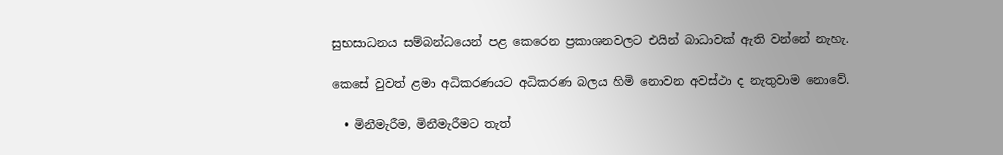සුභසාධනය සම්බන්ධයෙන් පළ කෙරෙන ප්‍රකාශනවලට එයින් බාධාවක් ඇති වන්නේ නැහැ.

කෙසේ වුවත් ළමා අධිකරණයට අධිකරණ බලය හිමි නොවන අවස්ථා ද නැතුවාම නොවේ.

  • මිනීමැරීම, මිනීමැරීමට තැත්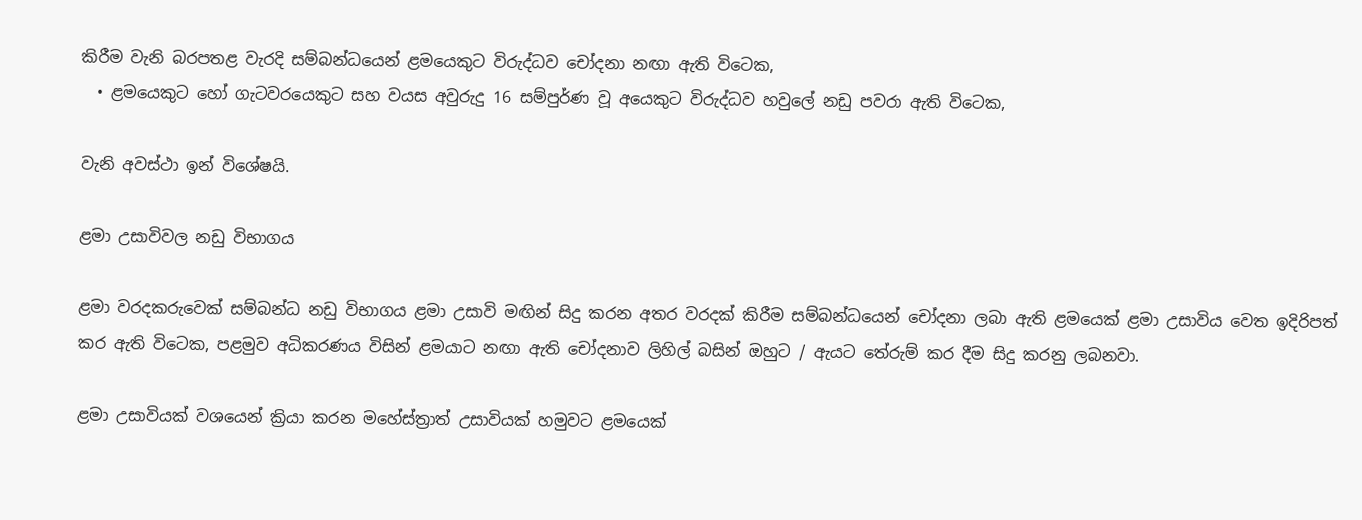කිරීම වැනි බරපතළ වැරදි සම්බන්ධයෙන් ළමයෙකුට විරුද්ධව චෝදනා නඟා ඇති විටෙක,
  • ළමයෙකුට හෝ ගැටවරයෙකුට සහ වයස අවුරුදු 16 සම්පුර්ණ වූ අයෙකුට විරුද්ධව හවුලේ නඩු පවරා ඇති විටෙක,

වැනි අවස්ථා ඉන් විශේෂයි.

ළමා උසාවිවල නඩු විභාගය

ළමා වරදකරුවෙක් සම්බන්ධ නඩු විභාගය ළමා උසාවි මඟින් සිදු කරන අතර වරදක් කිරීම සම්බන්ධයෙන් චෝදනා ලබා ඇති ළමයෙක් ළමා උසාවිය වෙත ඉදිරිපත් කර ඇති විටෙක, පළමුව අධිකරණය විසින් ළමයාට නඟා ඇති චෝදනාව ලිහිල් බසින් ඔහුට / ඇයට තේරුම් කර දීම සිදු කරනු ලබනවා.

ළමා උසාවියක් වශයෙන් ක්‍රියා කරන මහේස්ත්‍රාත් උසාවියක් හමුවට ළමයෙක්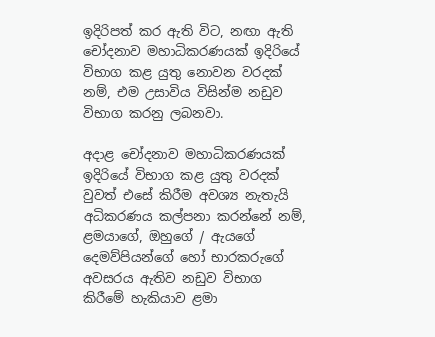ඉදිරිපත් කර ඇති විට, නඟා ඇති චෝදනාව මහාධිකරණයක් ඉදිරියේ විභාග කළ යුතු නොවන වරදක් නම්, එම උසාවිය විසින්ම නඩුව විභාග කරනු ලබනවා.

අදාළ චෝදනාව මහාධිකරණයක් ඉදිරියේ විභාග කළ යුතු වරදක් වුවත් එසේ කිරීම අවශ්‍ය නැතැයි අධිකරණය කල්පනා කරන්නේ නම්, ළමයාගේ, ඔහුගේ / ඇයගේ දෙමව්පියන්ගේ හෝ භාරකරුගේ අවසරය ඇතිව නඩුව විභාග කිරීමේ හැකියාව ළමා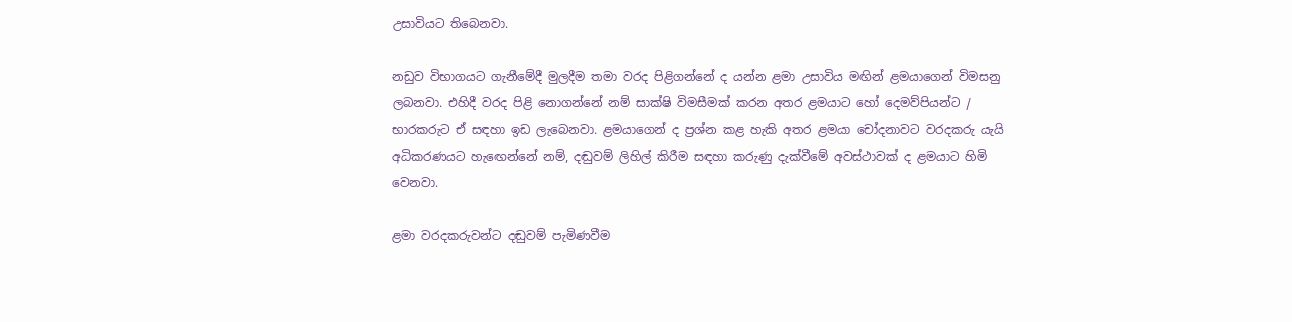උසාවියට තිබෙනවා.

නඩුව විභාගයට ගැනීමේදී මුලදීම තමා වරද පිළිගන්නේ ද යන්න ළමා උසාවිය මඟින් ළමයාගෙන් විමසනු ලබනවා. එහිදී වරද පිළි නොගන්නේ නම් සාක්ෂි විමසීමක් කරන අතර ළමයාට හෝ දෙමව්පියන්ට / භාරකරුට ඒ සඳහා ඉඩ ලැබෙනවා. ළමයාගෙන් ද ප්‍රශ්න කළ හැකි අතර ළමයා චෝදනාවට වරදකරු යැයි අධිකරණයට හැඟෙන්නේ නම්, දඬුවම් ලිහිල් කිරීම සඳහා කරුණු දැක්වීමේ අවස්ථාවක් ද ළමයාට හිමි වෙනවා.

ළමා වරදකරුවන්ට දඬුවම් පැමිණවීම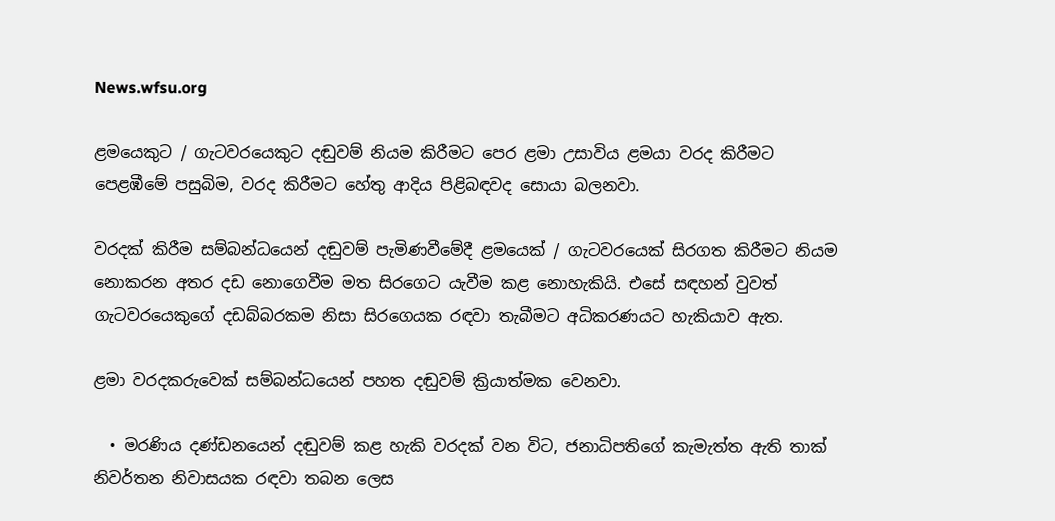News.wfsu.org

ළමයෙකුට / ගැටවරයෙකුට දඬුවම් නියම කිරීමට පෙර ළමා උසාවිය ළමයා වරද කිරීමට පෙළඹීමේ පසුබිම, වරද කිරීමට හේතු ආදිය පිළිබඳවද සොයා බලනවා.

වරදක් කිරීම සම්බන්ධයෙන් දඬුවම් පැමිණවීමේදී ළමයෙක් / ගැටවරයෙක් සිරගත කිරීමට නියම නොකරන අතර දඩ නොගෙවීම මත සිරගෙට යැවීම කළ නොහැකියි. එසේ සඳහන් වුවත් ගැටවරයෙකුගේ දඩබ්බරකම නිසා සිරගෙයක රඳවා තැබීමට අධිකරණයට හැකියාව ඇත.

ළමා වරදකරුවෙක් සම්බන්ධයෙන් පහත දඬුවම් ක්‍රියාත්මක වෙනවා.

  • මරණිය දණ්ඩනයෙන් දඬුවම් කළ හැකි වරදක් වන විට, ජනාධිපතිගේ කැමැත්ත ඇති තාක් නිවර්තන නිවාසයක රඳවා තබන ලෙස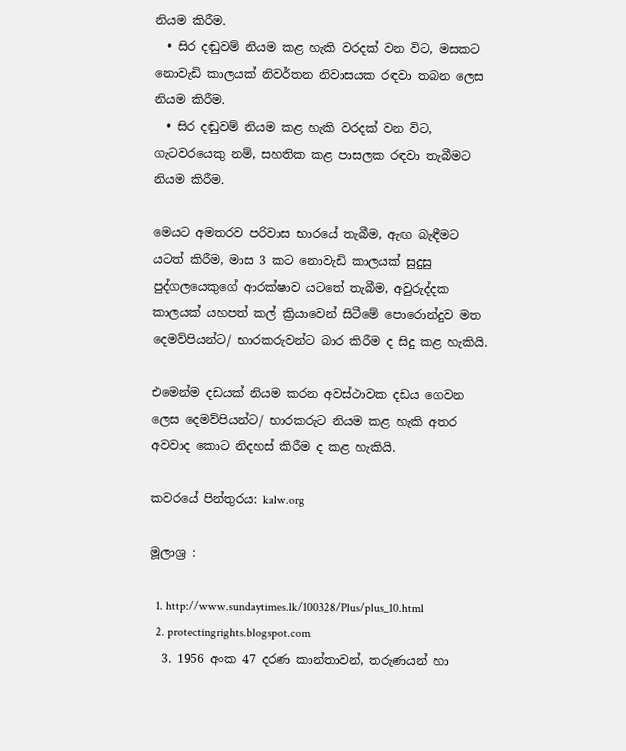නියම කිරීම.
  • සිර දඬුවම් නියම කළ හැකි වරදක් වන විට, මසකට නොවැඩි කාලයක් නිවර්තන නිවාසයක රඳවා තබන ලෙස නියම කිරීම.
  • සිර දඬුවම් නියම කළ හැකි වරදක් වන විට, ගැටවරයෙකු නම්, සහතික කළ පාසලක රඳවා තැබීමට නියම කිරීම.

මෙයට අමතරව පරිවාස භාරයේ තැබීම, ඇඟ බැඳීමට යටත් කිරීම, මාස 3 කට නොවැඩි කාලයක් සුදුසු පුද්ගලයෙකුගේ ආරක්ෂාව යටතේ තැබීම, අවුරුද්දක කාලයක් යහපත් කල් ක්‍රියාවෙන් සිටීමේ පොරොන්දුව මත දෙමව්පියන්ට/ භාරකරුවන්ට බාර කිරීම ද සිදු කළ හැකියි.

එමෙන්ම දඩයක් නියම කරන අවස්ථාවක දඩය ගෙවන ලෙස දෙමව්පියන්ට/ භාරකරුට නියම කළ හැකි අතර අවවාද කොට නිදහස් කිරීම ද කළ හැකියි.

කවරයේ පින්තුරය: kalw.org

මූලාශ්‍ර :

  1. http://www.sundaytimes.lk/100328/Plus/plus_10.html
  2. protectingrights.blogspot.com
  3. 1956 අංක 47 දරණ කාන්තාවන්, තරුණයන් හා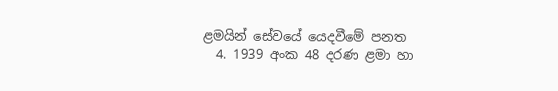ළමයින් සේවයේ යෙදවීමේ පනත
  4. 1939 අංක 48 දරණ ළමා හා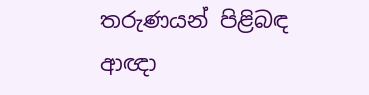තරුණයන් පිළිබඳ ආඥා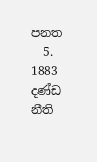පනත
  5. 1883 දණ්ඩ නීති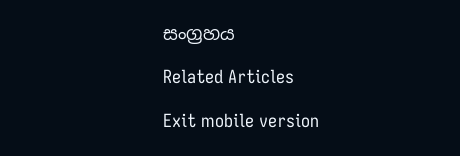සංග්‍රහය

Related Articles

Exit mobile version